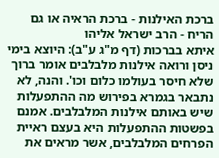ברכת האילנות - ברכת הראיה או גם הריח - הרב ישראל אליהו
איתא בברכות (דף מ"ג ע"ב): היוצא בימי ניסן ורואה אילנות מלבלבים אומר ברוך שלא חיסר בעולמו כלום וכו'. והנה, לא נתבאר בגמרא בפירוש מה ההתפעלות שיש באותם אילנות המלבלבים. אמנם בפשטות ההתפעלות היא בעצם ראיית הפרחים המלבלבים, אשר מראים את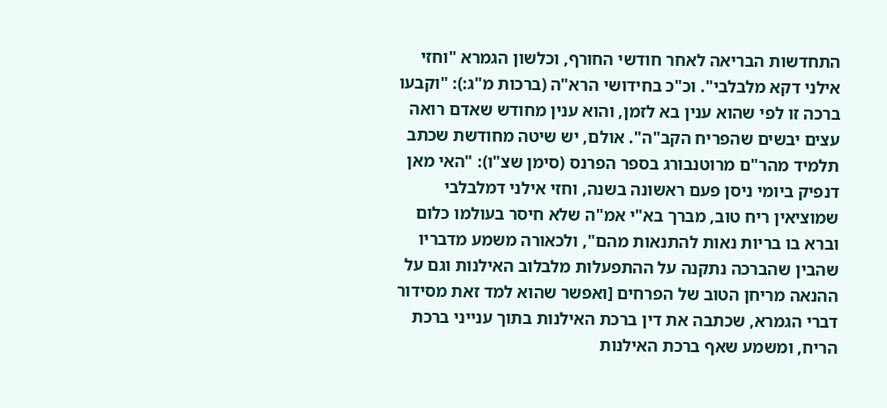התחדשות הבריאה לאחר חודשי החורף, וכלשון הגמרא "וחזי אילני דקא מלבלבי". וכ"כ בחידושי הרא"ה (ברכות מ"ג:): "וקבעו ברכה זו לפי שהוא ענין בא לזמן, והוא ענין מחודש שאדם רואה עצים יבשים שהפריח הקב"ה". אולם, יש שיטה מחודשת שכתב תלמיד מהר"ם מרוטנבורג בספר הפרנס (סימן שצ"ו): "האי מאן דנפיק ביומי ניסן פעם ראשונה בשנה, וחזי אילני דמלבלבי שמוציאין ריח טוב, מברך בא"י אמ"ה שלא חיסר בעולמו כלום וברא בו בריות נאות להתנאות מהם", ולכאורה משמע מדבריו שהבין שהברכה נתקנה על ההתפעלות מלבלוב האילנות וגם על ההנאה מריחן הטוב של הפרחים [ואפשר שהוא למד זאת מסידור דברי הגמרא, שכתבה את דין ברכת האילנות בתוך ענייני ברכת הריח, ומשמע שאף ברכת האילנות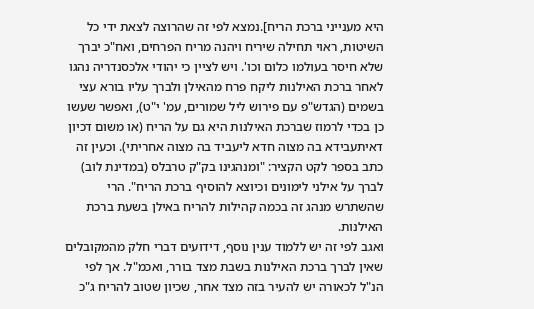היא מענייני ברכת הריח].נמצא לפי זה שהרוצה לצאת ידי כל השיטות, ראוי תחילה שיריח ויהנה מריח הפרחים, ואח"כ יברך שלא חיסר בעולמו כלום וכו'. ויש לציין כי יהודי אלכסנדריה נהגו לאחר ברכת האילנות ליקח פרח מהאילן ולברך עליו בורא עצי בשמים (הגדש"פ עם פירוש ליל שמורים, עמ' י"ט), ואפשר שעשו כן בכדי לרמוז שברכת האילנות היא גם על הריח (או משום דכיון דאיתעבידא בה מצוה חדא ליעביד בה מצוה אחריתי). וכעין זה כתב בספר לקט הקציר: "ומנהגינו בק"ק טרבלס (במדינת לוב) לברך על אילני לימונים וכיוצא להוסיף ברכת הריח". הרי שהשתרש מנהג זה בכמה קהילות להריח באילן בשעת ברכת האילנות.
ואגב לפי זה יש ללמוד ענין נוסף, דידועים דברי חלק מהמקובלים שאין לברך ברכת האילנות בשבת מצד בורר, ואכמ"ל. אך לפי הנ"ל לכאורה יש להעיר בזה מצד אחר, שכיון שטוב להריח ג"כ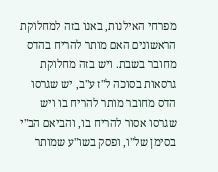מפרחי האילנות, באנו בזה למחלוקת הראשונים האם מותר להריח בהדס מחובר בשבת. ויש בזה מחלוקת גרסאות בסוכה ל"ז ע"ב, יש שגרסו הדס מחובר מותר להריח בו ויש שגרסו אסור להריח בו, והביאם הב"י בסימן של"ו, ופסק בשו"ע שמותר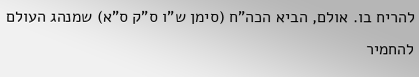להריח בו. אולם, הביא הכה"ח (סימן ש"ו ס"ק ס"א) שמנהג העולם להחמיר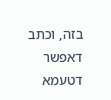בזה, וכתב דאפשר דטעמא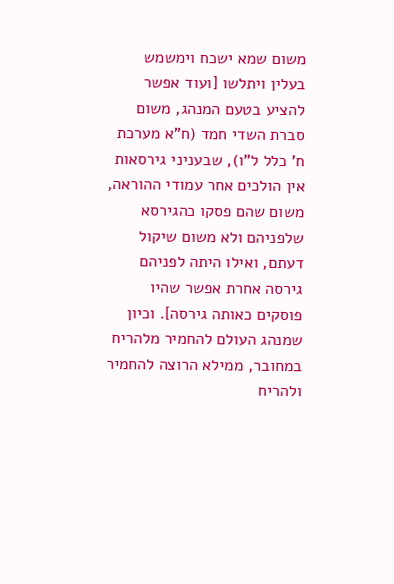משום שמא ישכח וימשמש בעלין ויתלשו [ועוד אפשר להציע בטעם המנהג, משום סברת השדי חמד (ח"א מערכת ח' כלל ל"ו), שבעניני גירסאות אין הולכים אחר עמודי ההוראה, משום שהם פסקו כהגירסא שלפניהם ולא משום שיקול דעתם, ואילו היתה לפניהם גירסה אחרת אפשר שהיו פוסקים כאותה גירסה]. וכיון שמנהג העולם להחמיר מלהריח במחובר, ממילא הרוצה להחמיר ולהריח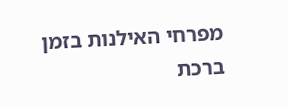מפרחי האילנות בזמן ברכת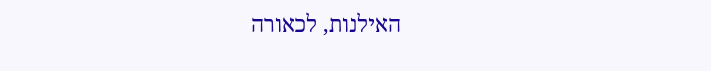האילנות, לכאורה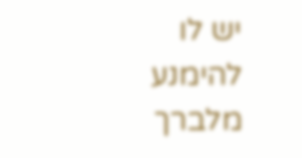יש לו להימנע מלברך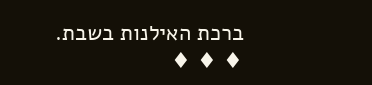ברכת האילנות בשבת.
♦ ♦ ♦